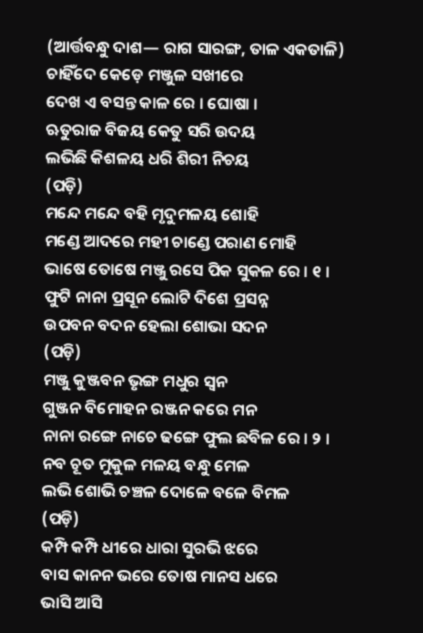(ଆର୍ତ୍ତବନ୍ଧୁ ଦାଶ— ରାଗ ସାରଙ୍ଗ, ତାଳ ଏକତାଳି)
ଚାହିଁଦେ କେଡ଼େ ମଞ୍ଜୁଳ ସଖୀରେ
ଦେଖ ଏ ବସନ୍ତ କାଳ ରେ । ଘୋଷା ।
ଋତୁରାଜ ବିଜୟ କେତୁ ସରି ଉଦୟ
ଲଭିଛି କିଶଳୟ ଧରି ଶିରୀ ନିଚୟ
(ପଡ଼ି)
ମନ୍ଦେ ମନ୍ଦେ ବହି ମୃଦୁମଳୟ ଶୋହି
ମଣ୍ଡେ ଆଦରେ ମହୀ ଚାଣ୍ଡେ ପରାଣ ମୋହି
ଭାଷେ ତୋଷେ ମଞ୍ଜୁ ରସେ ପିକ ସୁକଳ ରେ । ୧ ।
ଫୁଟି ନାନା ପ୍ରସୂନ ଲୋଟି ଦିଶେ ପ୍ରସନ୍ନ
ଉପବନ ବଦନ ହେଲା ଶୋଭା ସଦନ
(ପଡ଼ି)
ମଞ୍ଜୁ କୁଞ୍ଜବନ ଭୃଙ୍ଗ ମଧୁର ସ୍ୱନ
ଗୁଞ୍ଜନ ବିମୋହନ ରଞ୍ଜନ କରେ ମନ
ନାନା ରଙ୍ଗେ ନାଚେ ଢଙ୍ଗେ ଫୁଲ ଛବିଳ ରେ । ୨ ।
ନବ ଚୂତ ମୁକୁଳ ମଳୟ ବନ୍ଧୁ ମେଳ
ଲଭି ଶୋଭି ଚଞ୍ଚଳ ଦୋଳେ ବଳେ ବିମଳ
(ପଡ଼ି)
କମ୍ପି କମ୍ପି ଧୀରେ ଧାରା ସୁରଭି ଝରେ
ବାସ କାନନ ଭରେ ତୋଷ ମାନସ ଧରେ
ଭାସି ଆସି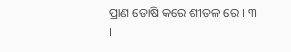ପ୍ରାଣ ତୋଷି କରେ ଶୀତଳ ରେ । ୩ ।